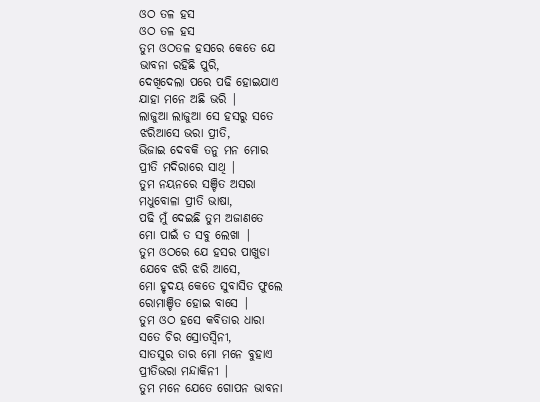ଓଠ ତଳ ହସ
ଓଠ ତଳ ହସ
ତୁମ ଓଠତଳ ହସରେ କେତେ ଯେ
ଭାବନା ରହିଛି ପୁରି,
ଦେଖିଦେଲା ପରେ ପଢି ହୋଇଯାଏ
ଯାହା ମନେ ଅଛି ଭରି |
ଲାଜୁଆ ଲାଜୁଆ ସେ ହସରୁ ସତେ
ଝରିଆସେ ଭରା ପ୍ରୀତି,
ଭିଜାଇ ଦେବକି ତନୁ ମନ ମୋର
ପ୍ରୀତି ମଦିରାରେ ସାଥି |
ତୁମ ନୟନରେ ସଞ୍ଚିତ ଅସରା
ମଧୁବୋଳା ପ୍ରୀତି ଭାଷା,
ପଢି ମୁଁ ଦେଇଛି ତୁମ ଅଜାଣତେ
ମୋ ପାଇଁ ତ ସବୁ ଲେଖା |
ତୁମ ଓଠରେ ଯେ ହସର ପାଖୁଡା
ଯେବେ ଝରି ଝରି ଆସେ,
ମୋ ହୃଦୟ କେତେ ସୁବାସିତ ଫୁଲେ
ରୋମାଞ୍ଚିତ ହୋଇ ବାସେ |
ତୁମ ଓଠ ହସେ କବିତାର ଧାରା
ସତେ ଚିର ସ୍ରୋତସ୍ୱିନୀ,
ସାତସୁର ତାର ମୋ ମନେ ବୁହାଏ
ପ୍ରୀତିଭରା ମନ୍ଦାକିନୀ |
ତୁମ ମନେ ଯେତେ ଗୋପନ ଭାବନା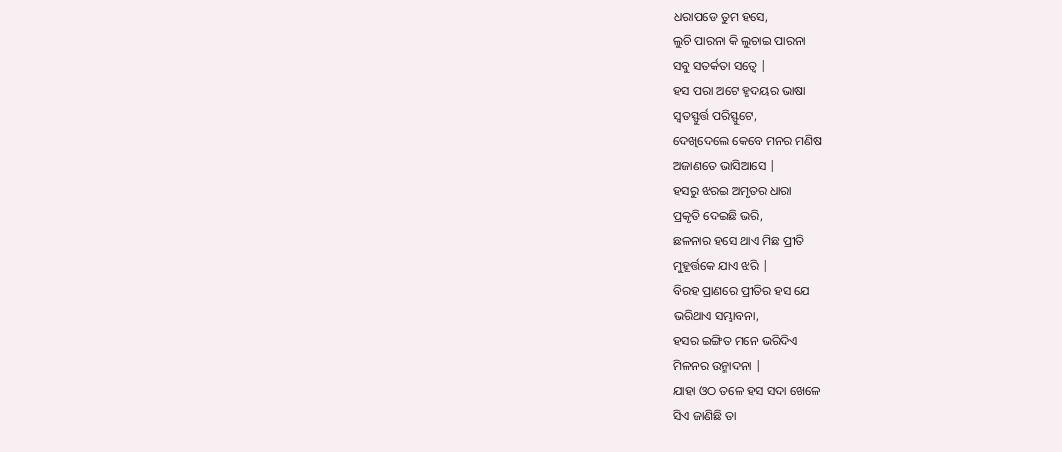ଧରାପଡେ ତୁମ ହସେ,
ଲୁଚି ପାରନା କି ଲୁଚାଇ ପାରନା
ସବୁ ସତର୍କତା ସତ୍ୱେ |
ହସ ପରା ଅଟେ ହୃଦୟର ଭାଷା
ସ୍ୱତସ୍ଫୁର୍ତ୍ତ ପରିସ୍ଫୁଟେ,
ଦେଖିଦେଲେ କେବେ ମନର ମଣିଷ
ଅଜାଣତେ ଭାସିଆସେ |
ହସରୁ ଝରଇ ଅମୃତର ଧାରା
ପ୍ରକୃତି ଦେଇଛି ଭରି,
ଛଳନାର ହସେ ଥାଏ ମିଛ ପ୍ରୀତି
ମୁହୂର୍ତ୍ତକେ ଯାଏ ଝରି |
ବିରହ ପ୍ରାଣରେ ପ୍ରୀତିର ହସ ଯେ
ଭରିଥାଏ ସମ୍ଭାବନା,
ହସର ଇଙ୍ଗିତ ମନେ ଭରିଦିଏ
ମିଳନର ଉନ୍ମାଦନା |
ଯାହା ଓଠ ତଳେ ହସ ସଦା ଖେଳେ
ସିଏ ଜାଣିଛି ତା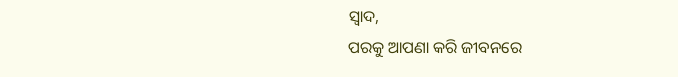ସ୍ୱାଦ,
ପରକୁ ଆପଣା କରି ଜୀବନରେ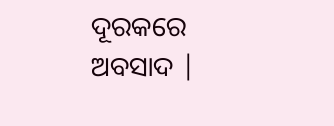ଦୂରକରେ ଅବସାଦ |